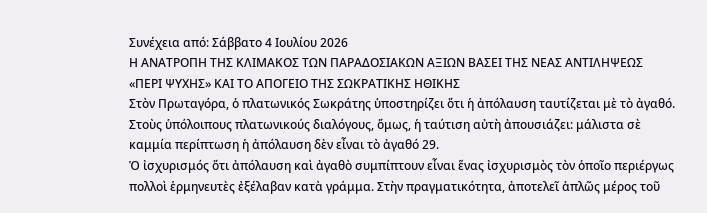Συνέχεια από: Σάββατο 4 Ιουλίου 2026
Η ΑΝΑΤΡΟΠΗ ΤΗΣ ΚΛΙΜΑΚΟΣ ΤΩΝ ΠΑΡΑΔΟΣΙΑΚΩΝ ΑΞΙΩΝ ΒΑΣΕΙ ΤΗΣ ΝΕΑΣ ΑΝΤΙΛΗΨΕΩΣ «ΠΕΡΙ ΨΥΧΗΣ» ΚΑΙ ΤΟ ΑΠΟΓΕΙΟ ΤΗΣ ΣΩΚΡΑΤΙΚΗΣ ΗΘΙΚΗΣ
Στὸν Πρωταγόρα, ὁ πλατωνικός Σωκράτης ὑποστηρίζει ὅτι ἡ ἀπόλαυση ταυτίζεται μὲ τὸ ἀγαθό. Στοὺς ὑπόλοιπους πλατωνικούς διαλόγους, ὅμως, ἡ ταύτιση αὐτὴ ἀπουσιάζει: μάλιστα σὲ καμμία περίπτωση ἡ ἀπόλαυση δὲν εἶναι τὸ ἀγαθό 29.
Ὁ ἰσχυρισμός ὅτι ἀπόλαυση καὶ ἀγαθὸ συμπίπτουν εἶναι ἕνας ἰσχυρισμὸς τὸν ὁποῖο περιέργως πολλοὶ ἑρμηνευτὲς ἐξέλαβαν κατὰ γράμμα. Στὴν πραγματικότητα, ἀποτελεῖ ἁπλῶς μέρος τοῦ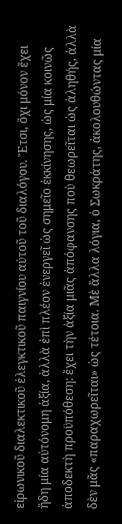εἰρωνικοῦ διαλεκτικοῦ ἐλεγκτικοῦ παιγνίου αὐτοῦ τοῦ διαλόγου. Ἔτσι, ὄχι μόνον ἔχει ἤδη μία αὐτόνομη ἀξία, ἀλλὰ ἐπὶ πλέον ἐνεργεῖ ὡς σημεῖο ἐκκίνησης, ὡς μία κοινῶς ἀποδεκτὴ προϋπόθεση: ἔχει τὴν ἀξία μιᾶς ἀπόφανσης ποὺ θεωρεῖται ὡς ἀληθής, ἀλλὰ δὲν μᾶς «παραχωρεῖται» ὡς τέτοια. Μὲ ἄλλα λόγια, ὁ Σωκράτης, ἀκολουθώντας μία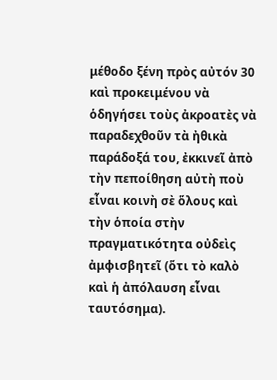μέθοδο ξένη πρὸς αὐτόν 30 καὶ προκειμένου νὰ ὁδηγήσει τοὺς ἀκροατὲς νὰ παραδεχθοῦν τὰ ἠθικὰ παράδοξά του, ἐκκινεῖ ἀπὸ τὴν πεποίθηση αὐτὴ ποὺ εἶναι κοινὴ σὲ ὅλους καὶ τὴν ὁποία στὴν πραγματικότητα οὐδεὶς ἀμφισβητεῖ (ὅτι τὸ καλὸ καὶ ἡ ἀπόλαυση εἶναι ταυτόσημα).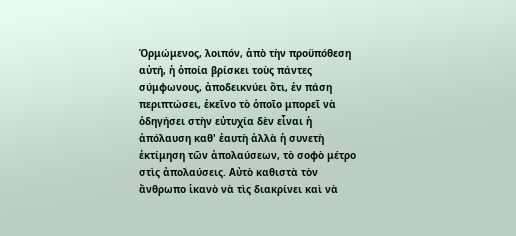Ὁρμώμενος, λοιπόν, ἀπὸ τὴν προϋπόθεση αὐτή, ἡ ὁποία βρίσκει τοὺς πάντες σύμφωνους, ἀποδεικνύει ὅτι, ἐν πάση περιπτώσει, ἐκεῖνο τὸ ὁποῖο μπορεῖ νὰ ὁδηγήσει στὴν εὐτυχία δὲν εἶναι ἡ ἀπόλαυση καθ' ἑαυτὴ ἀλλὰ ἡ συνετὴ ἐκτίμηση τῶν ἀπολαύσεων, τὸ σοφὸ μέτρο στὶς ἀπολαύσεις. Αὐτὸ καθιστὰ τὸν ἄνθρωπο ἱκανὸ νὰ τὶς διακρίνει καὶ νὰ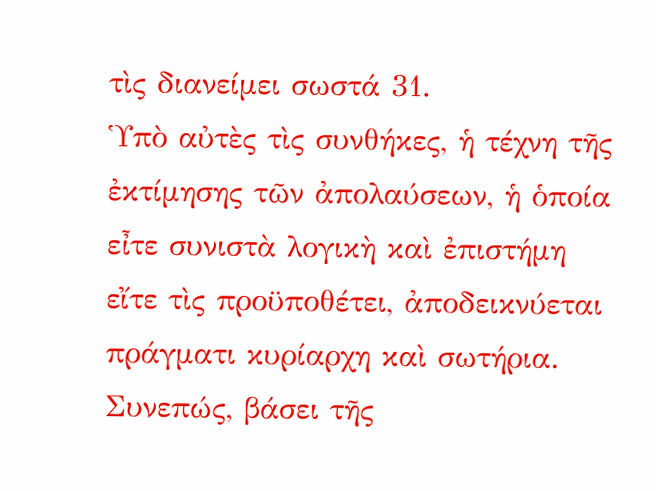τὶς διανείμει σωστά 31.
Ὑπὸ αὐτὲς τὶς συνθήκες, ἡ τέχνη τῆς ἐκτίμησης τῶν ἀπολαύσεων, ἡ ὁποία εἶτε συνιστὰ λογικὴ καὶ ἐπιστήμη εἴτε τὶς προϋποθέτει, ἀποδεικνύεται πράγματι κυρίαρχη καὶ σωτήρια. Συνεπώς, βάσει τῆς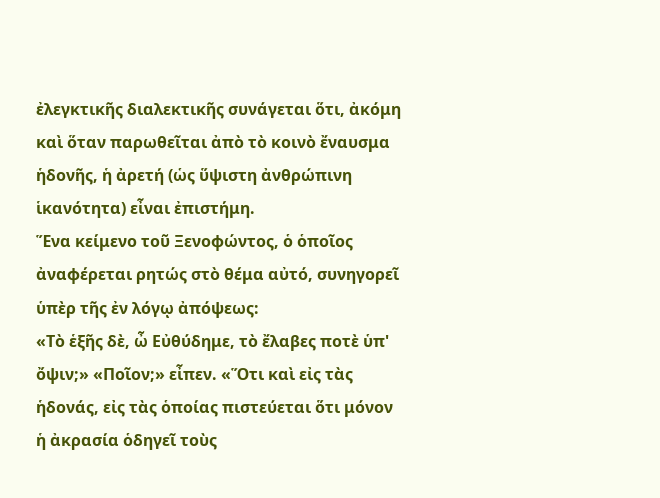ἐλεγκτικῆς διαλεκτικῆς συνάγεται ὅτι, ἀκόμη καὶ ὅταν παρωθεῖται ἀπὸ τὸ κοινὸ ἔναυσμα ἡδονῆς, ἡ ἀρετή (ὡς ὕψιστη ἀνθρώπινη ἱκανότητα) εἶναι ἐπιστήμη.
Ἕνα κείμενο τοῦ Ξενοφώντος, ὁ ὁποῖος ἀναφέρεται ρητώς στὸ θέμα αὐτό, συνηγορεῖ ὑπὲρ τῆς ἐν λόγῳ ἀπόψεως:
«Τὸ ἑξῆς δὲ, ὦ Εὐθύδημε, τὸ ἔλαβες ποτὲ ὑπ' ὄψιν;» «Ποῖον;» εἶπεν. «Ὅτι καὶ εἰς τὰς ἡδονάς, εἰς τὰς ὁποίας πιστεύεται ὅτι μόνον ἡ ἀκρασία ὁδηγεῖ τοὺς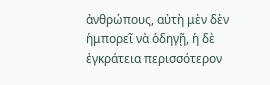ἀνθρώπους, αὐτὴ μὲν δὲν ἡμπορεῖ νὰ ὁδηγῇ, ἡ δὲ ἐγκράτεια περισσότερον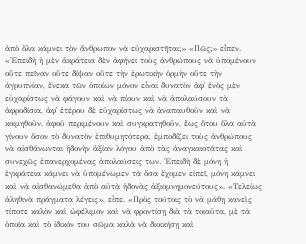ἀπὸ ὅλα κάμνει τὸν ἄνθρωπον νὰ εὐχαριστῆται;» «Πῶς;» εἶπεν. «Ἐπειδὴ ἡ μὲν ἀκράτεια δὲν ἀφήνει τοὺς ἀνθρώπους νὰ ὑπομένουν οὔτε πεῖναν οὔτε δίψαν οὔτε τὴν ἐρωτικὴν ὁρμὴν οὔτε τὴν ἀγρυπνίαν, ἕνεκα τῶν ὁποίων μόνον εἶναι δυνατὸν ἀφ᾿ ἑνὸς μὲν εὐχαρίστως νὰ φάγουν καὶ νὰ πίουν καὶ νὰ ἀπολαύσουν τὰ ἀφροδίσια, ἀφ᾿ ἑτέρου δὲ εὐχαρίστως νὰ ἀναπαυθοῦν καὶ νὰ κοιμηθοῦν, ἀφοῦ περιμένουν καὶ συγκρατηθοῦν, ἕως ὅτου ὅλα αὐτὰ γίνουν ὅσον τὸ δυνατὸν ἐπιθυμητότερα, ἐμποδίζει τοὺς ἀνθρώπους νὰ αἰσθάνωνται ἡδονὴν ἀξίαν λόγου ἀπὸ τὰς ἀναγκαιοτάτας καὶ συνεχῶς ἐπανερχομένας ἀπολαύσεις των. Ἐπειδὴ δὲ μόνη ἡ ἐγκράτεια κάμνει νὰ ὑπομένωμεν τὰ ὅσα ἔχομεν εἰπεῖ, μόνη κάμνει καὶ νὰ αἰσθανώμεθα ἀπὸ αὐτὰ ἡδονὰς ἀξιομνημονεύτους». «Τελείως ἀληθινὰ πράγματα λέγεις», εἶπε. «Πρὸς τούτοις τὸ νὰ μάθῃ κανεὶς τίποτε καλὸν καὶ ὠφέλιμον καὶ νὰ φροντίσῃ διὰ τὰ τοιαῦτα, μὲ τὰ ὁποῖα καὶ τὸ ἰδικόν του σῶμα καλὰ νὰ διοικήσῃ καὶ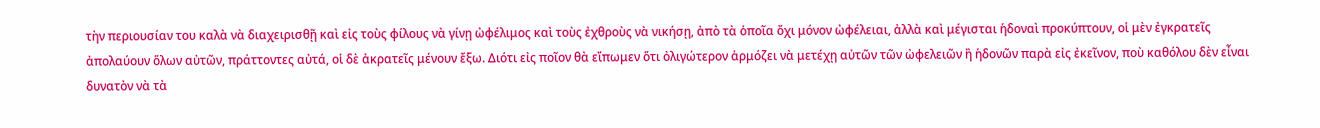τὴν περιουσίαν του καλὰ νὰ διαχειρισθῇ καὶ εἰς τοὺς φίλους νὰ γίνῃ ὠφέλιμος καὶ τοὺς ἐχθροὺς νὰ νικήσῃ, ἀπὸ τὰ ὁποῖα ὄχι μόνον ὠφέλειαι, ἀλλὰ καὶ μέγισται ἡδοναὶ προκύπτουν, οἱ μὲν ἐγκρατεῖς ἀπολαύουν ὅλων αὐτῶν, πράττοντες αὐτά, οἱ δὲ ἀκρατεῖς μένουν ἔξω. Διότι εἰς ποῖον θὰ εἴπωμεν ὅτι ὀλιγώτερον ἁρμόζει νὰ μετέχῃ αὐτῶν τῶν ὠφελειῶν ἢ ἡδονῶν παρὰ εἰς ἐκεῖνον, ποὺ καθόλου δὲν εἶναι δυνατὸν νὰ τὰ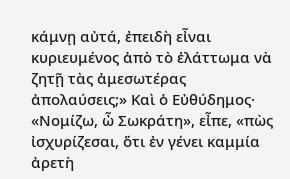κάμνῃ αὐτά, ἐπειδὴ εἶναι κυριευμένος ἀπὸ τὸ ἐλάττωμα νὰ ζητῇ τὰς ἀμεσωτέρας ἀπολαύσεις;» Καὶ ὁ Εὐθύδημος· «Νομίζω, ὦ Σωκράτη», εἶπε, «πὼς ἰσχυρίζεσαι, ὅτι ἐν γένει καμμία ἀρετὴ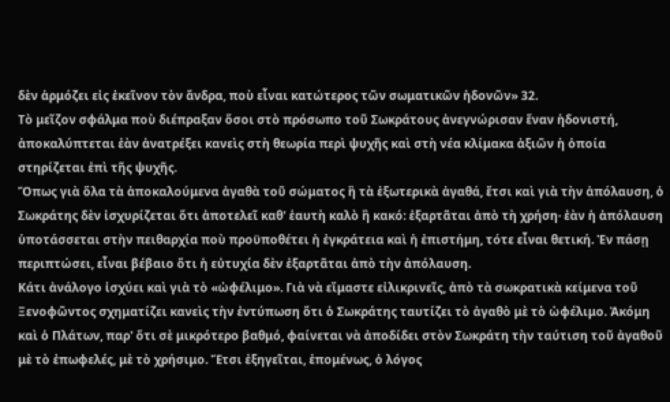δὲν ἁρμόζει εἰς ἐκεῖνον τὸν ἄνδρα, ποὺ εἶναι κατώτερος τῶν σωματικῶν ἡδονῶν» 32.
Τὸ μεῖζον σφάλμα ποὺ διέπραξαν ὅσοι στὸ πρόσωπο τοῦ Σωκράτους ἀνεγνώρισαν ἕναν ἡδονιστή, ἀποκαλύπτεται ἐὰν ἀνατρέξει κανεὶς στὴ θεωρία περὶ ψυχῆς καὶ στὴ νέα κλίμακα ἀξιῶν ἡ ὁποία στηρίζεται ἐπὶ τῆς ψυχῆς.
Ὅπως γιὰ ὅλα τὰ ἀποκαλούμενα ἀγαθὰ τοῦ σώματος ἢ τὰ ἐξωτερικὰ ἀγαθά, ἔτσι καὶ γιὰ τὴν ἀπόλαυση, ὁ Σωκράτης δὲν ἰσχυρίζεται ὅτι ἀποτελεῖ καθ' ἑαυτὴ καλὸ ἢ κακό: ἐξαρτᾶται ἀπὸ τὴ χρήση· ἐὰν ἡ ἀπόλαυση ὑποτάσσεται στὴν πειθαρχία ποὺ προϋποθέτει ἡ ἐγκράτεια καὶ ἡ ἐπιστήμη, τότε εἶναι θετική. Ἐν πάσῃ περιπτώσει, εἶναι βέβαιο ὅτι ἡ εὐτυχία δὲν ἐξαρτᾶται ἀπὸ τὴν ἀπόλαυση.
Κάτι ἀνάλογο ἰσχύει καὶ γιὰ τὸ «ὠφέλιμο». Γιὰ νὰ εἴμαστε εἰλικρινεῖς, ἀπὸ τὰ σωκρατικὰ κείμενα τοῦ Ξενοφῶντος σχηματίζει κανεὶς τὴν ἐντύπωση ὅτι ὁ Σωκράτης ταυτίζει τὸ ἀγαθὸ μὲ τὸ ὠφέλιμο. Ἀκόμη καὶ ὁ Πλάτων, παρ' ὅτι σὲ μικρότερο βαθμό, φαίνεται νὰ ἀποδίδει στὸν Σωκράτη τὴν ταύτιση τοῦ ἀγαθοῦ μὲ τὸ ἐπωφελές, μὲ τὸ χρήσιμο. Ἔτσι ἐξηγεῖται, ἑπομένως, ὁ λόγος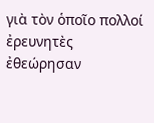γιὰ τὸν ὁποῖο πολλοί ἐρευνητὲς ἐθεώρησαν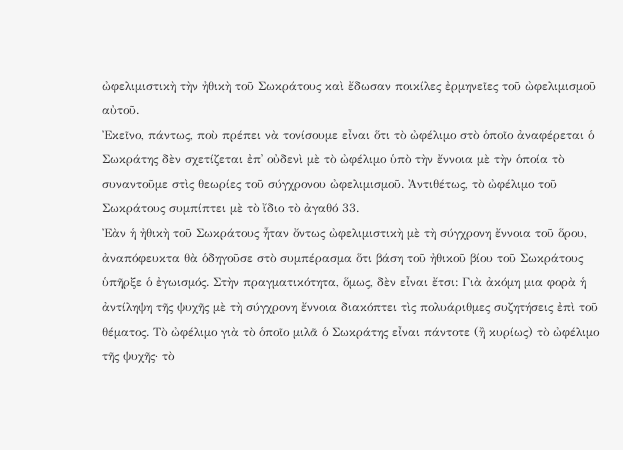ὠφελιμιστικὴ τὴν ἠθικὴ τοῦ Σωκράτους καὶ ἔδωσαν ποικίλες ἐρμηνεῖες τοῦ ὠφελιμισμοῦ αὐτοῦ.
Ἐκεῖνο, πάντως, ποὺ πρέπει νὰ τονίσουμε εἶναι ὅτι τὸ ὠφέλιμο στὸ ὁποῖο ἀναφέρεται ὁ Σωκράτης δὲν σχετίζεται ἐπ᾿ οὐδενὶ μὲ τὸ ὠφέλιμο ὑπὸ τὴν ἔννοια μὲ τὴν ὁποία τὸ συναντοῦμε στὶς θεωρίες τοῦ σύγχρονου ὠφελιμισμοῦ. Ἀντιθέτως, τὸ ὠφέλιμο τοῦ Σωκράτους συμπίπτει μὲ τὸ ἴδιο τὸ ἀγαθό 33.
Ἐὰν ἡ ἠθικὴ τοῦ Σωκράτους ἦταν ὄντως ὠφελιμιστικὴ μὲ τὴ σύγχρονη ἔννοια τοῦ ὅρου, ἀναπόφευκτα θὰ ὁδηγοῦσε στὸ συμπέρασμα ὅτι βάση τοῦ ἠθικοῦ βίου τοῦ Σωκράτους ὑπῆρξε ὁ ἐγωισμός. Στὴν πραγματικότητα, ὅμως, δὲν εἶναι ἔτσι: Γιὰ ἀκόμη μια φορὰ ἡ ἀντίληψη τῆς ψυχῆς μὲ τὴ σύγχρονη ἔννοια διακόπτει τὶς πολυάριθμες συζητήσεις ἐπὶ τοῦ θέματος. Τὸ ὠφέλιμο γιὰ τὸ ὁποῖο μιλᾶ ὁ Σωκράτης εἶναι πάντοτε (ἢ κυρίως) τὸ ὠφέλιμο τῆς ψυχῆς· τὸ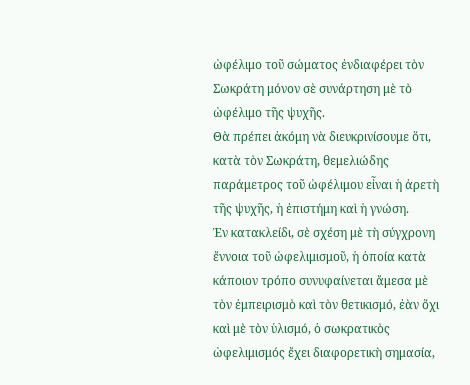ὠφέλιμο τοῦ σώματος ἐνδιαφέρει τὸν Σωκράτη μόνον σὲ συνάρτηση μὲ τὸ ὠφέλιμο τῆς ψυχῆς.
Θὰ πρέπει ἀκόμη νὰ διευκρινίσουμε ὅτι, κατὰ τὸν Σωκράτη, θεμελιώδης παράμετρος τοῦ ὠφέλιμου εἶναι ἡ ἀρετὴ τῆς ψυχῆς, ἡ ἐπιστήμη καὶ ἡ γνώση.
Ἐν κατακλείδι, σὲ σχέση μὲ τὴ σύγχρονη ἔννοια τοῦ ὠφελιμισμοῦ, ἡ ὁποία κατὰ κάποιον τρόπο συνυφαίνεται ἄμεσα μὲ τὸν ἐμπειρισμὸ καὶ τὸν θετικισμό, ἐὰν ὄχι καὶ μὲ τὸν ὑλισμό, ὁ σωκρατικὸς ὠφελιμισμός ἔχει διαφορετικὴ σημασία,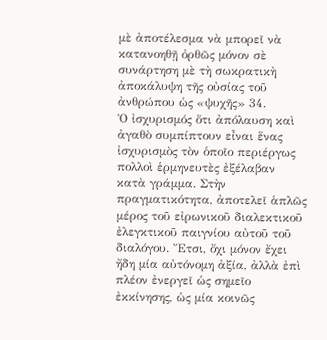μὲ ἀποτέλεσμα νὰ μπορεῖ νὰ κατανοηθῇ ὀρθῶς μόνον σὲ συνάρτηση μὲ τὴ σωκρατικὴ ἀποκάλυψη τῆς οὐσίας τοῦ ἀνθρώπου ὡς «ψυχῆς» 34.
Ὁ ἰσχυρισμός ὅτι ἀπόλαυση καὶ ἀγαθὸ συμπίπτουν εἶναι ἕνας ἰσχυρισμὸς τὸν ὁποῖο περιέργως πολλοὶ ἑρμηνευτὲς ἐξέλαβαν κατὰ γράμμα. Στὴν πραγματικότητα, ἀποτελεῖ ἁπλῶς μέρος τοῦ εἰρωνικοῦ διαλεκτικοῦ ἐλεγκτικοῦ παιγνίου αὐτοῦ τοῦ διαλόγου. Ἔτσι, ὄχι μόνον ἔχει ἤδη μία αὐτόνομη ἀξία, ἀλλὰ ἐπὶ πλέον ἐνεργεῖ ὡς σημεῖο ἐκκίνησης, ὡς μία κοινῶς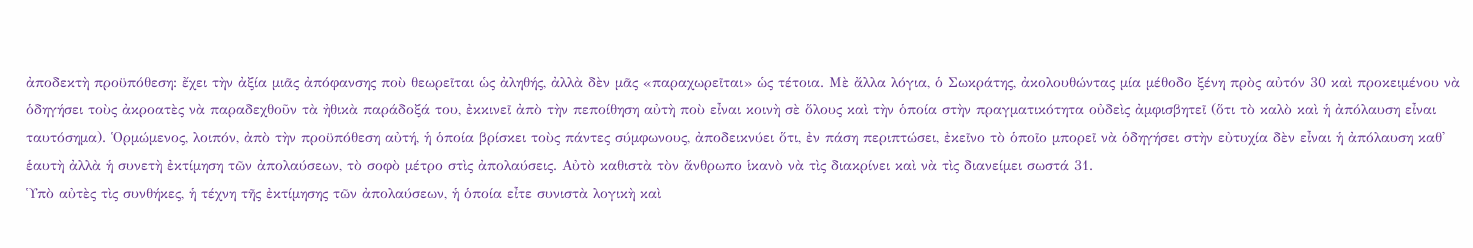ἀποδεκτὴ προϋπόθεση: ἔχει τὴν ἀξία μιᾶς ἀπόφανσης ποὺ θεωρεῖται ὡς ἀληθής, ἀλλὰ δὲν μᾶς «παραχωρεῖται» ὡς τέτοια. Μὲ ἄλλα λόγια, ὁ Σωκράτης, ἀκολουθώντας μία μέθοδο ξένη πρὸς αὐτόν 30 καὶ προκειμένου νὰ ὁδηγήσει τοὺς ἀκροατὲς νὰ παραδεχθοῦν τὰ ἠθικὰ παράδοξά του, ἐκκινεῖ ἀπὸ τὴν πεποίθηση αὐτὴ ποὺ εἶναι κοινὴ σὲ ὅλους καὶ τὴν ὁποία στὴν πραγματικότητα οὐδεὶς ἀμφισβητεῖ (ὅτι τὸ καλὸ καὶ ἡ ἀπόλαυση εἶναι ταυτόσημα). Ὁρμώμενος, λοιπόν, ἀπὸ τὴν προϋπόθεση αὐτή, ἡ ὁποία βρίσκει τοὺς πάντες σύμφωνους, ἀποδεικνύει ὅτι, ἐν πάση περιπτώσει, ἐκεῖνο τὸ ὁποῖο μπορεῖ νὰ ὁδηγήσει στὴν εὐτυχία δὲν εἶναι ἡ ἀπόλαυση καθ' ἑαυτὴ ἀλλὰ ἡ συνετὴ ἐκτίμηση τῶν ἀπολαύσεων, τὸ σοφὸ μέτρο στὶς ἀπολαύσεις. Αὐτὸ καθιστὰ τὸν ἄνθρωπο ἱκανὸ νὰ τὶς διακρίνει καὶ νὰ τὶς διανείμει σωστά 31.
Ὑπὸ αὐτὲς τὶς συνθήκες, ἡ τέχνη τῆς ἐκτίμησης τῶν ἀπολαύσεων, ἡ ὁποία εἶτε συνιστὰ λογικὴ καὶ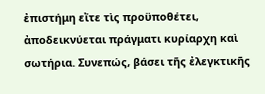ἐπιστήμη εἴτε τὶς προϋποθέτει, ἀποδεικνύεται πράγματι κυρίαρχη καὶ σωτήρια. Συνεπώς, βάσει τῆς ἐλεγκτικῆς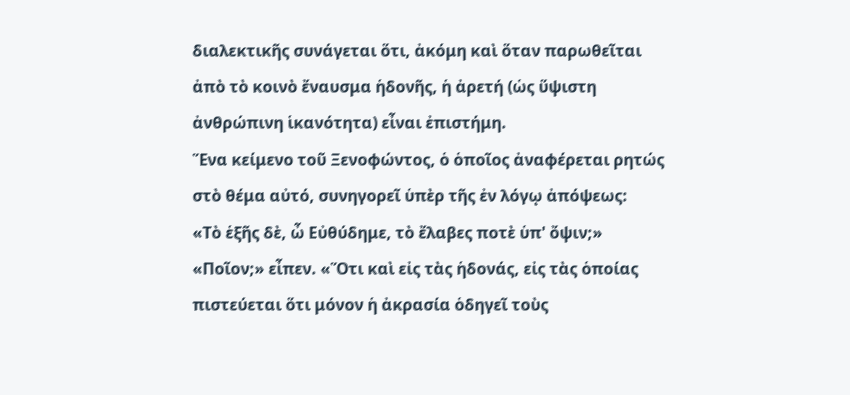διαλεκτικῆς συνάγεται ὅτι, ἀκόμη καὶ ὅταν παρωθεῖται ἀπὸ τὸ κοινὸ ἔναυσμα ἡδονῆς, ἡ ἀρετή (ὡς ὕψιστη ἀνθρώπινη ἱκανότητα) εἶναι ἐπιστήμη.
Ἕνα κείμενο τοῦ Ξενοφώντος, ὁ ὁποῖος ἀναφέρεται ρητώς στὸ θέμα αὐτό, συνηγορεῖ ὑπὲρ τῆς ἐν λόγῳ ἀπόψεως:
«Τὸ ἑξῆς δὲ, ὦ Εὐθύδημε, τὸ ἔλαβες ποτὲ ὑπ' ὄψιν;» «Ποῖον;» εἶπεν. «Ὅτι καὶ εἰς τὰς ἡδονάς, εἰς τὰς ὁποίας πιστεύεται ὅτι μόνον ἡ ἀκρασία ὁδηγεῖ τοὺς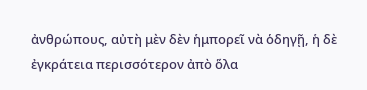ἀνθρώπους, αὐτὴ μὲν δὲν ἡμπορεῖ νὰ ὁδηγῇ, ἡ δὲ ἐγκράτεια περισσότερον ἀπὸ ὅλα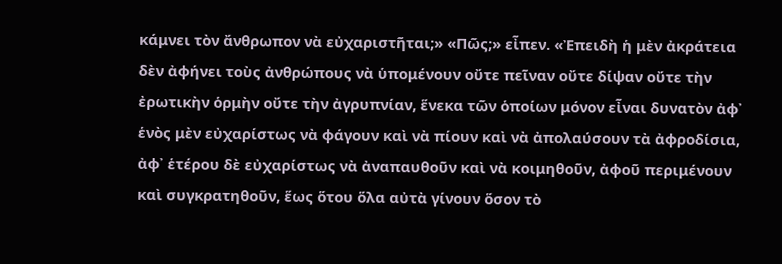κάμνει τὸν ἄνθρωπον νὰ εὐχαριστῆται;» «Πῶς;» εἶπεν. «Ἐπειδὴ ἡ μὲν ἀκράτεια δὲν ἀφήνει τοὺς ἀνθρώπους νὰ ὑπομένουν οὔτε πεῖναν οὔτε δίψαν οὔτε τὴν ἐρωτικὴν ὁρμὴν οὔτε τὴν ἀγρυπνίαν, ἕνεκα τῶν ὁποίων μόνον εἶναι δυνατὸν ἀφ᾿ ἑνὸς μὲν εὐχαρίστως νὰ φάγουν καὶ νὰ πίουν καὶ νὰ ἀπολαύσουν τὰ ἀφροδίσια, ἀφ᾿ ἑτέρου δὲ εὐχαρίστως νὰ ἀναπαυθοῦν καὶ νὰ κοιμηθοῦν, ἀφοῦ περιμένουν καὶ συγκρατηθοῦν, ἕως ὅτου ὅλα αὐτὰ γίνουν ὅσον τὸ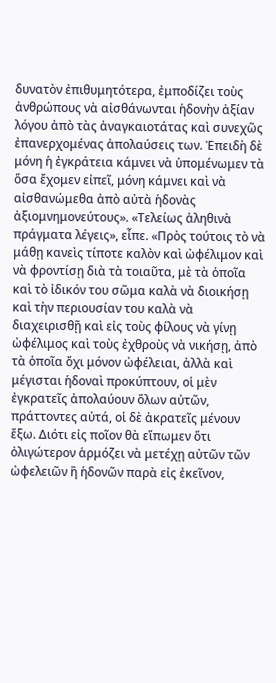δυνατὸν ἐπιθυμητότερα, ἐμποδίζει τοὺς ἀνθρώπους νὰ αἰσθάνωνται ἡδονὴν ἀξίαν λόγου ἀπὸ τὰς ἀναγκαιοτάτας καὶ συνεχῶς ἐπανερχομένας ἀπολαύσεις των. Ἐπειδὴ δὲ μόνη ἡ ἐγκράτεια κάμνει νὰ ὑπομένωμεν τὰ ὅσα ἔχομεν εἰπεῖ, μόνη κάμνει καὶ νὰ αἰσθανώμεθα ἀπὸ αὐτὰ ἡδονὰς ἀξιομνημονεύτους». «Τελείως ἀληθινὰ πράγματα λέγεις», εἶπε. «Πρὸς τούτοις τὸ νὰ μάθῃ κανεὶς τίποτε καλὸν καὶ ὠφέλιμον καὶ νὰ φροντίσῃ διὰ τὰ τοιαῦτα, μὲ τὰ ὁποῖα καὶ τὸ ἰδικόν του σῶμα καλὰ νὰ διοικήσῃ καὶ τὴν περιουσίαν του καλὰ νὰ διαχειρισθῇ καὶ εἰς τοὺς φίλους νὰ γίνῃ ὠφέλιμος καὶ τοὺς ἐχθροὺς νὰ νικήσῃ, ἀπὸ τὰ ὁποῖα ὄχι μόνον ὠφέλειαι, ἀλλὰ καὶ μέγισται ἡδοναὶ προκύπτουν, οἱ μὲν ἐγκρατεῖς ἀπολαύουν ὅλων αὐτῶν, πράττοντες αὐτά, οἱ δὲ ἀκρατεῖς μένουν ἔξω. Διότι εἰς ποῖον θὰ εἴπωμεν ὅτι ὀλιγώτερον ἁρμόζει νὰ μετέχῃ αὐτῶν τῶν ὠφελειῶν ἢ ἡδονῶν παρὰ εἰς ἐκεῖνον,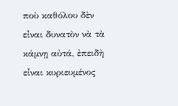ποὺ καθόλου δὲν εἶναι δυνατὸν νὰ τὰ κάμνῃ αὐτά, ἐπειδὴ εἶναι κυριευμένος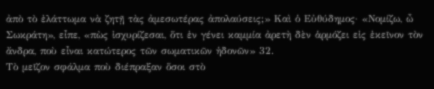ἀπὸ τὸ ἐλάττωμα νὰ ζητῇ τὰς ἀμεσωτέρας ἀπολαύσεις;» Καὶ ὁ Εὐθύδημος· «Νομίζω, ὦ Σωκράτη», εἶπε, «πὼς ἰσχυρίζεσαι, ὅτι ἐν γένει καμμία ἀρετὴ δὲν ἁρμόζει εἰς ἐκεῖνον τὸν ἄνδρα, ποὺ εἶναι κατώτερος τῶν σωματικῶν ἡδονῶν» 32.
Τὸ μεῖζον σφάλμα ποὺ διέπραξαν ὅσοι στὸ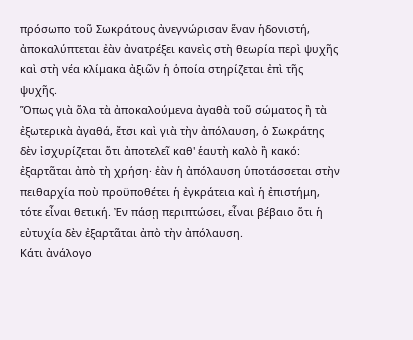πρόσωπο τοῦ Σωκράτους ἀνεγνώρισαν ἕναν ἡδονιστή, ἀποκαλύπτεται ἐὰν ἀνατρέξει κανεὶς στὴ θεωρία περὶ ψυχῆς καὶ στὴ νέα κλίμακα ἀξιῶν ἡ ὁποία στηρίζεται ἐπὶ τῆς ψυχῆς.
Ὅπως γιὰ ὅλα τὰ ἀποκαλούμενα ἀγαθὰ τοῦ σώματος ἢ τὰ ἐξωτερικὰ ἀγαθά, ἔτσι καὶ γιὰ τὴν ἀπόλαυση, ὁ Σωκράτης δὲν ἰσχυρίζεται ὅτι ἀποτελεῖ καθ' ἑαυτὴ καλὸ ἢ κακό: ἐξαρτᾶται ἀπὸ τὴ χρήση· ἐὰν ἡ ἀπόλαυση ὑποτάσσεται στὴν πειθαρχία ποὺ προϋποθέτει ἡ ἐγκράτεια καὶ ἡ ἐπιστήμη, τότε εἶναι θετική. Ἐν πάσῃ περιπτώσει, εἶναι βέβαιο ὅτι ἡ εὐτυχία δὲν ἐξαρτᾶται ἀπὸ τὴν ἀπόλαυση.
Κάτι ἀνάλογο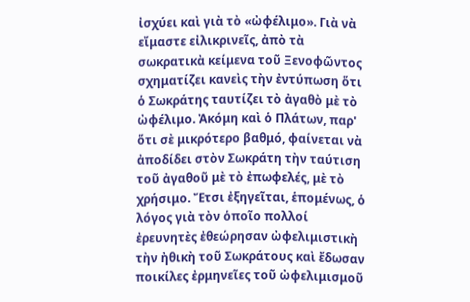ἰσχύει καὶ γιὰ τὸ «ὠφέλιμο». Γιὰ νὰ εἴμαστε εἰλικρινεῖς, ἀπὸ τὰ σωκρατικὰ κείμενα τοῦ Ξενοφῶντος σχηματίζει κανεὶς τὴν ἐντύπωση ὅτι ὁ Σωκράτης ταυτίζει τὸ ἀγαθὸ μὲ τὸ ὠφέλιμο. Ἀκόμη καὶ ὁ Πλάτων, παρ' ὅτι σὲ μικρότερο βαθμό, φαίνεται νὰ ἀποδίδει στὸν Σωκράτη τὴν ταύτιση τοῦ ἀγαθοῦ μὲ τὸ ἐπωφελές, μὲ τὸ χρήσιμο. Ἔτσι ἐξηγεῖται, ἑπομένως, ὁ λόγος γιὰ τὸν ὁποῖο πολλοί ἐρευνητὲς ἐθεώρησαν ὠφελιμιστικὴ τὴν ἠθικὴ τοῦ Σωκράτους καὶ ἔδωσαν ποικίλες ἐρμηνεῖες τοῦ ὠφελιμισμοῦ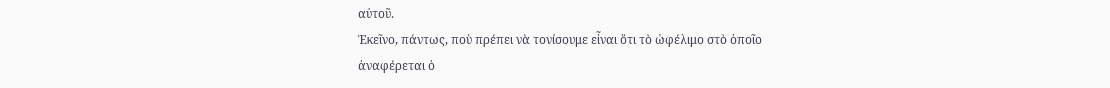αὐτοῦ.
Ἐκεῖνο, πάντως, ποὺ πρέπει νὰ τονίσουμε εἶναι ὅτι τὸ ὠφέλιμο στὸ ὁποῖο ἀναφέρεται ὁ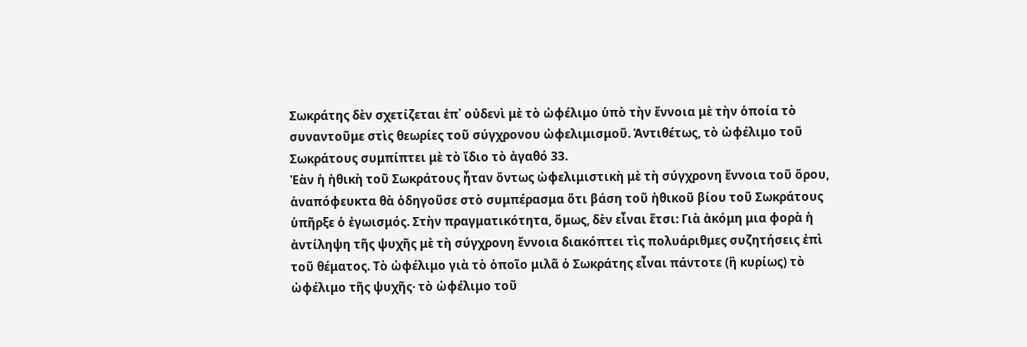Σωκράτης δὲν σχετίζεται ἐπ᾿ οὐδενὶ μὲ τὸ ὠφέλιμο ὑπὸ τὴν ἔννοια μὲ τὴν ὁποία τὸ συναντοῦμε στὶς θεωρίες τοῦ σύγχρονου ὠφελιμισμοῦ. Ἀντιθέτως, τὸ ὠφέλιμο τοῦ Σωκράτους συμπίπτει μὲ τὸ ἴδιο τὸ ἀγαθό 33.
Ἐὰν ἡ ἠθικὴ τοῦ Σωκράτους ἦταν ὄντως ὠφελιμιστικὴ μὲ τὴ σύγχρονη ἔννοια τοῦ ὅρου, ἀναπόφευκτα θὰ ὁδηγοῦσε στὸ συμπέρασμα ὅτι βάση τοῦ ἠθικοῦ βίου τοῦ Σωκράτους ὑπῆρξε ὁ ἐγωισμός. Στὴν πραγματικότητα, ὅμως, δὲν εἶναι ἔτσι: Γιὰ ἀκόμη μια φορὰ ἡ ἀντίληψη τῆς ψυχῆς μὲ τὴ σύγχρονη ἔννοια διακόπτει τὶς πολυάριθμες συζητήσεις ἐπὶ τοῦ θέματος. Τὸ ὠφέλιμο γιὰ τὸ ὁποῖο μιλᾶ ὁ Σωκράτης εἶναι πάντοτε (ἢ κυρίως) τὸ ὠφέλιμο τῆς ψυχῆς· τὸ ὠφέλιμο τοῦ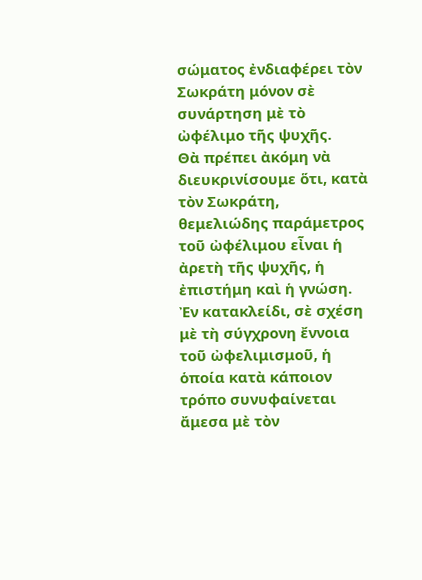σώματος ἐνδιαφέρει τὸν Σωκράτη μόνον σὲ συνάρτηση μὲ τὸ ὠφέλιμο τῆς ψυχῆς.
Θὰ πρέπει ἀκόμη νὰ διευκρινίσουμε ὅτι, κατὰ τὸν Σωκράτη, θεμελιώδης παράμετρος τοῦ ὠφέλιμου εἶναι ἡ ἀρετὴ τῆς ψυχῆς, ἡ ἐπιστήμη καὶ ἡ γνώση.
Ἐν κατακλείδι, σὲ σχέση μὲ τὴ σύγχρονη ἔννοια τοῦ ὠφελιμισμοῦ, ἡ ὁποία κατὰ κάποιον τρόπο συνυφαίνεται ἄμεσα μὲ τὸν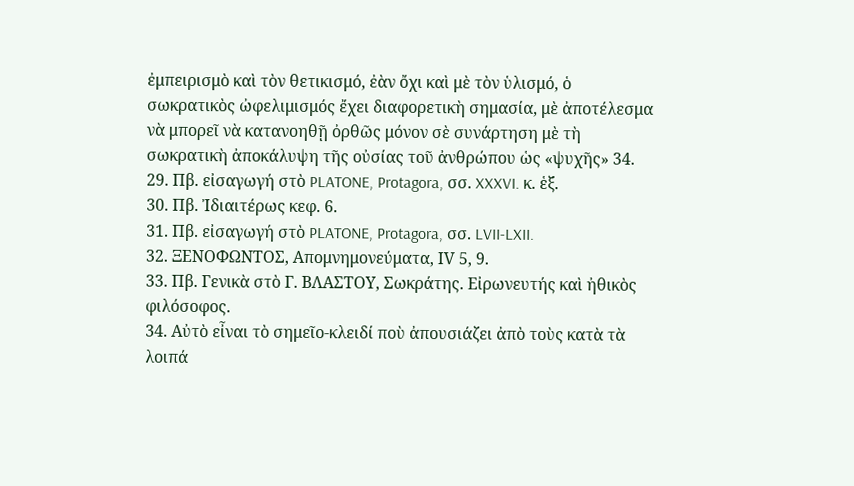ἐμπειρισμὸ καὶ τὸν θετικισμό, ἐὰν ὄχι καὶ μὲ τὸν ὑλισμό, ὁ σωκρατικὸς ὠφελιμισμός ἔχει διαφορετικὴ σημασία, μὲ ἀποτέλεσμα νὰ μπορεῖ νὰ κατανοηθῇ ὀρθῶς μόνον σὲ συνάρτηση μὲ τὴ σωκρατικὴ ἀποκάλυψη τῆς οὐσίας τοῦ ἀνθρώπου ὡς «ψυχῆς» 34.
29. Πβ. εἰσαγωγή στὸ PLATONE, Protagora, σσ. XXXVI. κ. ἑξ.
30. Πβ. Ἰδιαιτέρως κεφ. 6.
31. Πβ. εἰσαγωγή στὸ PLATONE, Protagora, σσ. LVII-LXII.
32. ΞΕΝΟΦΩΝΤΟΣ, Απομνημονεύματα, ΙV 5, 9.
33. Πβ. Γενικὰ στὸ Γ. ΒΛΑΣΤΟΥ, Σωκράτης. Εἰρωνευτής καὶ ἠθικὸς φιλόσοφος.
34. Αὐτὸ εἶναι τὸ σημεῖο-κλειδί ποὺ ἀπουσιάζει ἀπὸ τοὺς κατὰ τὰ λοιπά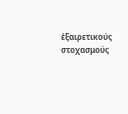ἐξαιρετικούς στοχασμούς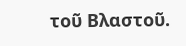τοῦ Βλαστοῦ.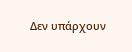Δεν υπάρχουν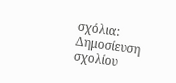σχόλια:
Δημοσίευση σχολίου